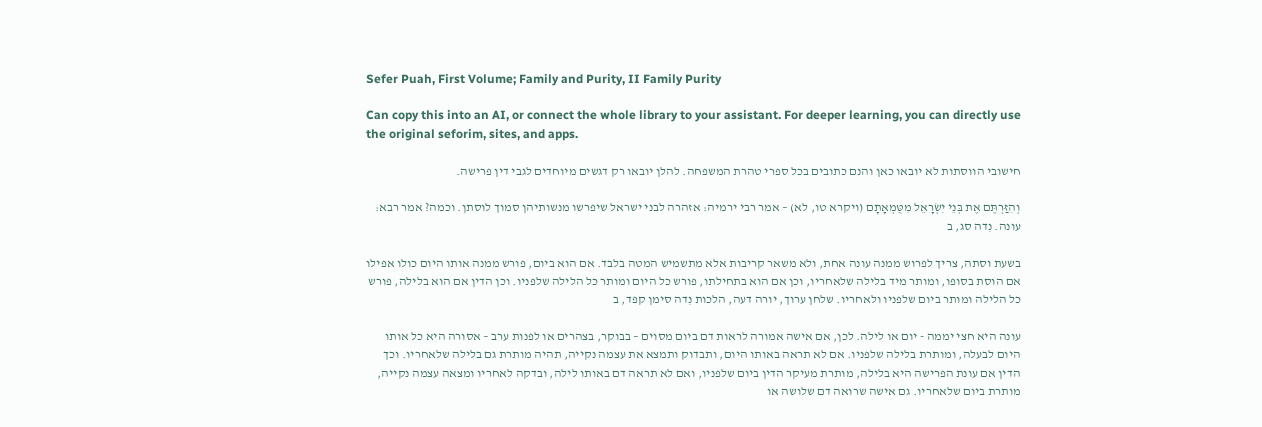Sefer Puah, First Volume; Family and Purity, II Family Purity

Can copy this into an AI, or connect the whole library to your assistant. For deeper learning, you can directly use the original seforim, sites, and apps.

חישובי הווסתות לא יובאו כאן והנם כתובים בכל ספרי טהרת המשפחה. להלן יובאו רק דגשים מיוחדים לגבי דין פרישה.

וְהִזַּרְתֶּם אֶת בְּנֵי יִשְׂרָאֵל מִטֻּמְאָתָם (ויקרא טו, לא) – אמר רבי ירמיה: אזהרה לבני ישראל שיפרשו מנשותיהן סמוך לוסתן. וכמה? אמר רבא: עונה. נִדה סג, ב

בשעת וסתה, צריך לפרוש ממנה עונה אחת, ולא משאר קריבות אלא מתשמיש המטה בלבד. אם הוא ביום, פורש ממנה אותו היום כולו אפילו אם הוסת בסופו, ומותר מיד בלילה שלאחריו, וכן אם הוא בתחילתו, פורש כל היום ומותר כל הלילה שלפניו. וכן הדין אם הוא בלילה, פורש כל הלילה ומותר ביום שלפניו ולאחריו. שלחן ערוך, יורה דעה, הלכות נִדה סימן קפד, ב

עונה היא חצי יממה - יום או לילה. לכן, אם אישה אמורה לראות דם ביום מסוים – בבוקר, בצהרים או לפנות ערב – אסורה היא כל אותו היום לבעלה, ומותרת בלילה שלפניו. אם לא תראה באותו היום, ותבדוק ותמצא את עצמה נקייה, תהיה מותרת גם בלילה שלאחריו. וכך הדין אם עונת הפרישה היא בלילה, מותרת מעיקר הדין ביום שלפניו, ואם לא תראה דם באותו לילה, ובדקה לאחריו ומצאה עצמה נקייה, מותרת ביום שלאחריו. גם אישה שרואה דם שלושה או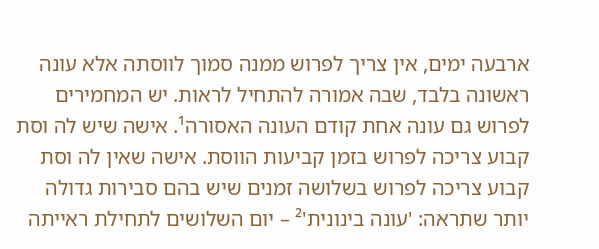ארבעה ימים, אין צריך לפרוש ממנה סמוך לווסתה אלא עונה ראשונה בלבד, שבה אמורה להתחיל לראות. יש המחמירים לפרוש גם עונה אחת קודם העונה האסורה¹. אישה שיש לה וסת קבוע צריכה לפרוש בזמן קביעות הווסת. אישה שאין לה וסת קבוע צריכה לפרוש בשלושה זמנים שיש בהם סבירות גדולה יותר שתראה: 'עונה בינונית'² – יום השלושים לתחילת ראייתה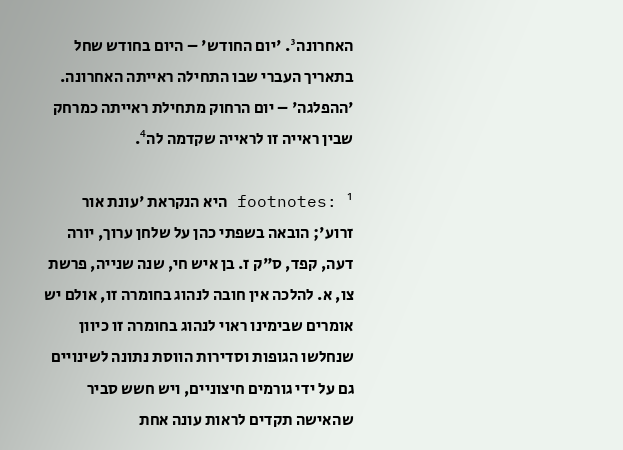האחרונה³. 'יום החודש' – היום בחודש שחל בתאריך העברי שבו התחילה ראייתה האחרונה. 'ההפלגה' – יום הרחוק מתחילת ראייתה כמרחק שבין ראייה זו לראייה שקדמה לה⁴.

footnotes: ¹ היא הנקראת 'עונת אור זרוע'; הובאה בשפתי כהן על שלחן ערוך, יורה דעה, קפד, ס"ק ז. בן איש חי, שנה שנייה, פרשת צו, א. להלכה אין חובה לנהוג בחומרה זו, אולם יש אומרים שבימינו ראוי לנהוג בחומרה זו כיוון שנחלשו הגופות וסדירות הווסת נתונה לשינויים גם על ידי גורמים חיצוניים, ויש חשש סביר שהאישה תקדים לראות עונה אחת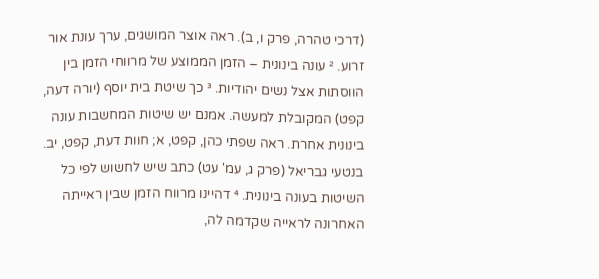(דרכי טהרה, פרק ו, ב). ראה אוצר המושגים, ערך עונת אור זרוע. ² עונה בינונית – הזמן הממוצע של מרווחי הזמן בין הווסתות אצל נשים יהודיות. ³ כך שיטת בית יוסף (יורה דעה, קפט) המקובלת למעשה. אמנם יש שיטות המחשבות עונה בינונית אחרת. ראה שפתי כהן, קפט, א; חוות דעת, קפט, יב. בנטעי גבריאל (פרק ג, עמ' עט) כתב שיש לחשוש לפי כל השיטות בעונה בינונית. ⁴ דהיינו מרווח הזמן שבין ראייתה האחרונה לראייה שקדמה לה,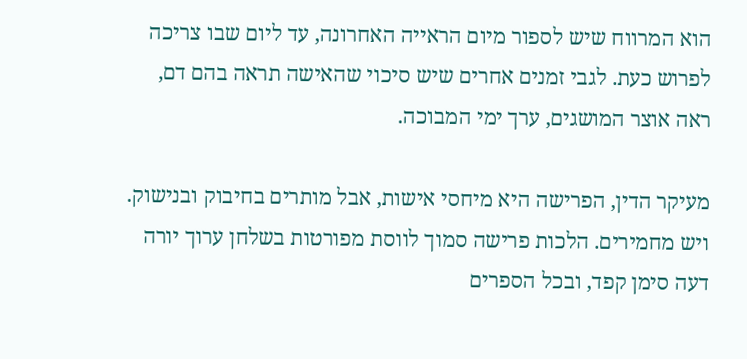הוא המרווח שיש לספור מיום הראייה האחרונה, עד ליום שבו צריכה לפרוש כעת. לגבי זמנים אחרים שיש סיכוי שהאישה תראה בהם דם, ראה אוצר המושגים, ערך ימי המבוכה.

מעיקר הדין, הפרישה היא מיחסי אישות, אבל מותרים בחיבוק ובנישוק. ויש מחמירים. הלכות פרישה סמוך לווסת מפורטות בשלחן ערוך יורה דעה סימן קפד, ובכל הספרים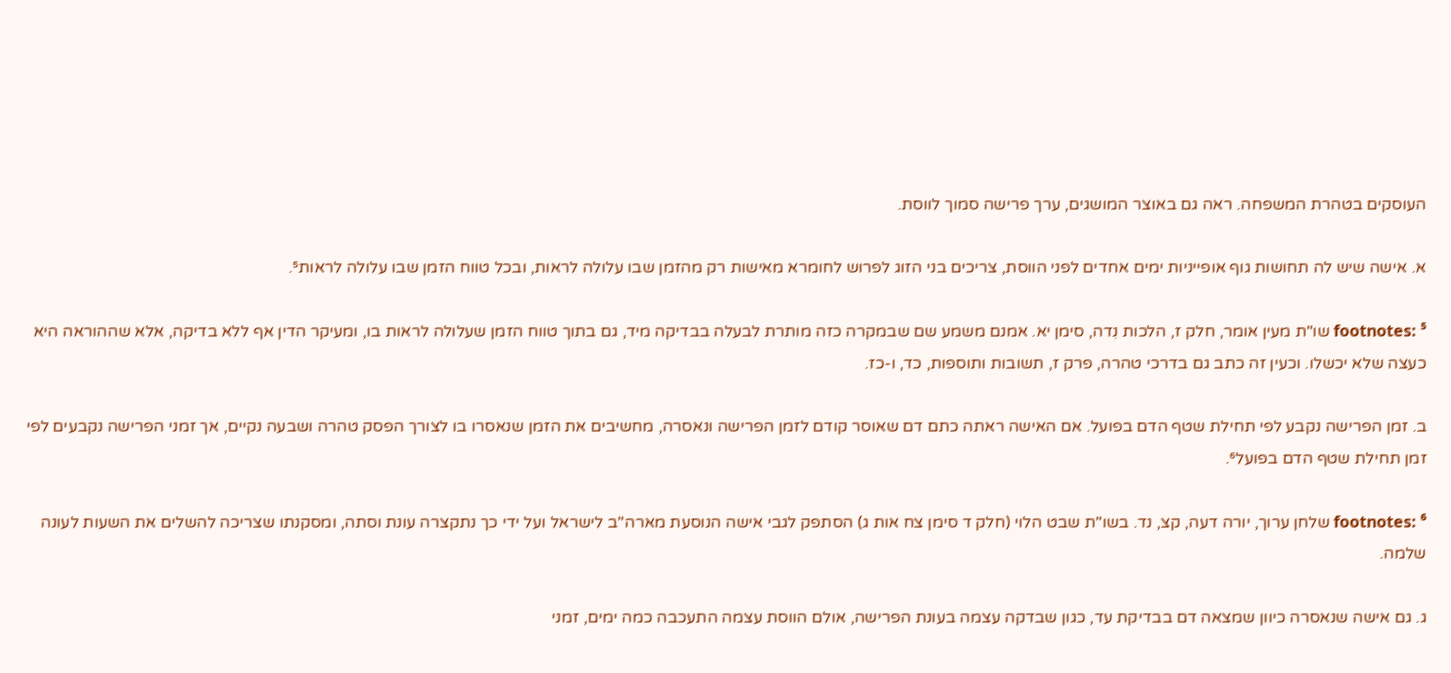העוסקים בטהרת המשפחה. ראה גם באוצר המושגים, ערך פרישה סמוך לווסת.

א. אישה שיש לה תחושות גוף אופייניות ימים אחדים לפני הווסת, צריכים בני הזוג לפרוש לחומרא מאישות רק מהזמן שבו עלולה לראות, ובכל טווח הזמן שבו עלולה לראות⁵.

footnotes: ⁵ שו"ת מעין אומר, חלק ז, הלכות נִדה, סימן יא. אמנם משמע שם שבמקרה כזה מותרת לבעלה בבדיקה מיד, גם בתוך טווח הזמן שעלולה לראות בו, ומעיקר הדין אף ללא בדיקה, אלא שההוראה היא כעצה שלא יכשלו. וכעין זה כתב גם בדרכי טהרה, פרק ז, תשובות ותוספות, כד, ו-כז.

ב. זמן הפרישה נקבע לפי תחילת שטף הדם בפועל. אם האישה ראתה כתם דם שאוסר קודם לזמן הפרישה ונאסרה, מחשיבים את הזמן שנאסרו בו לצורך הפסק טהרה ושבעה נקיים, אך זמני הפרישה נקבעים לפי זמן תחילת שטף הדם בפועל⁶.

footnotes: ⁶ שלחן ערוך, יורה דעה, קצ, נד. בשו"ת שבט הלוי (חלק ד סימן צח אות ג) הסתפק לגבי אישה הנוסעת מארה"ב לישראל ועל ידי כך נתקצרה עונת וסתה, ומסקנתו שצריכה להשלים את השעות לעונה שלמה.

ג. גם אישה שנאסרה כיוון שמצאה דם בבדיקת עד, כגון שבדקה עצמה בעונת הפרישה, אולם הווסת עצמה התעכבה כמה ימים, זמני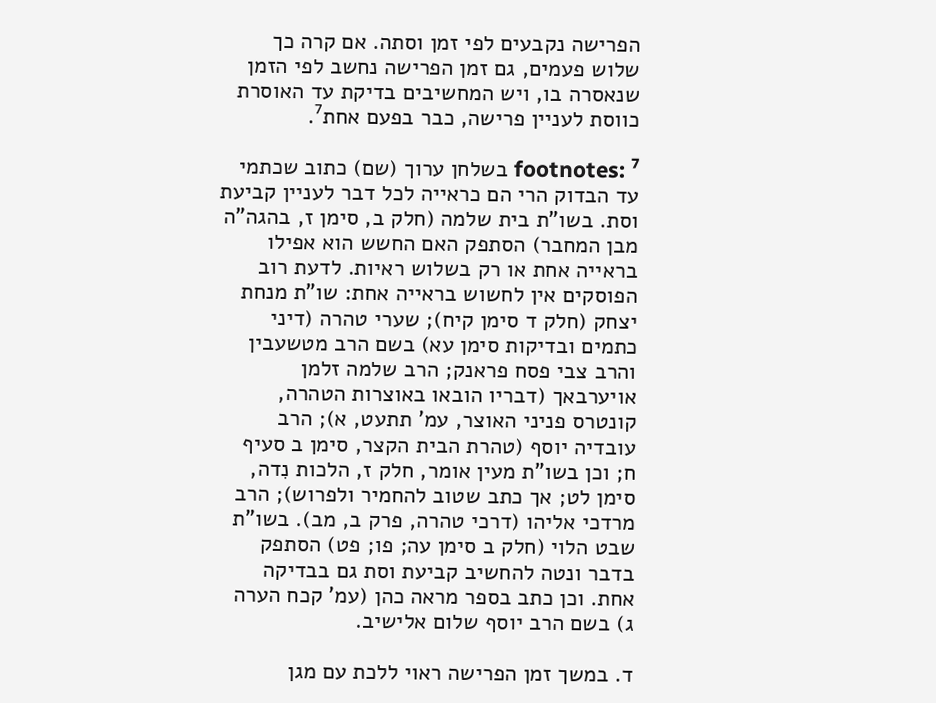הפרישה נקבעים לפי זמן וסתה. אם קרה כך שלוש פעמים, גם זמן הפרישה נחשב לפי הזמן שנאסרה בו, ויש המחשיבים בדיקת עד האוסרת כווסת לעניין פרישה, כבר בפעם אחת⁷.

footnotes: ⁷ בשלחן ערוך (שם) כתוב שכתמי עד הבדוק הרי הם כראייה לכל דבר לעניין קביעת וסת. בשו"ת בית שלמה (חלק ב, סימן ז, בהגה"ה מבן המחבר) הסתפק האם החשש הוא אפילו בראייה אחת או רק בשלוש ראיות. לדעת רוב הפוסקים אין לחשוש בראייה אחת: שו"ת מנחת יצחק (חלק ד סימן קיח); שערי טהרה (דיני כתמים ובדיקות סימן עא) בשם הרב מטשעבין והרב צבי פסח פראנק; הרב שלמה זלמן אויערבאך (דבריו הובאו באוצרות הטהרה, קונטרס פניני האוצר, עמ' תתעט, א); הרב עובדיה יוסף (טהרת הבית הקצר, סימן ב סעיף ח; וכן בשו"ת מעין אומר, חלק ז, הלכות נִדה, סימן לט; אך כתב שטוב להחמיר ולפרוש); הרב מרדכי אליהו (דרכי טהרה, פרק ב, מב). בשו"ת שבט הלוי (חלק ב סימן עה; פו; פט) הסתפק בדבר ונטה להחשיב קביעת וסת גם בבדיקה אחת. וכן כתב בספר מראה כהן (עמ' קכח הערה ג) בשם הרב יוסף שלום אלישיב.

ד. במשך זמן הפרישה ראוי ללכת עם מגן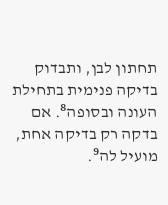תחתון לבן, ותבדוק בדיקה פנימית בתחילת העונה ובסופה⁸. אם בדקה רק בדיקה אחת, מועיל לה⁹.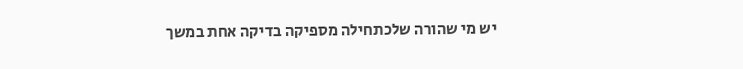יש מי שהורה שלכתחילה מספיקה בדיקה אחת במשך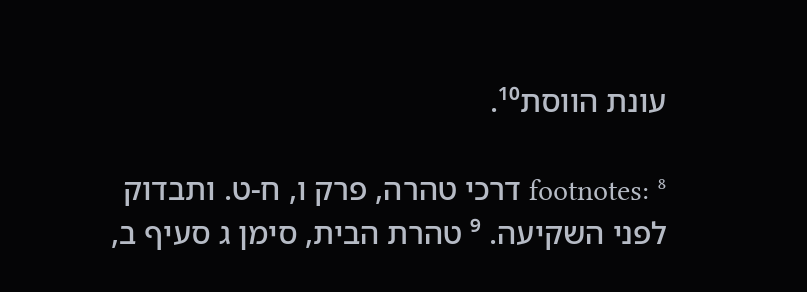עונת הווסת¹⁰.

footnotes: ⁸ דרכי טהרה, פרק ו, ח-ט. ותבדוק לפני השקיעה. ⁹ טהרת הבית, סימן ג סעיף ב,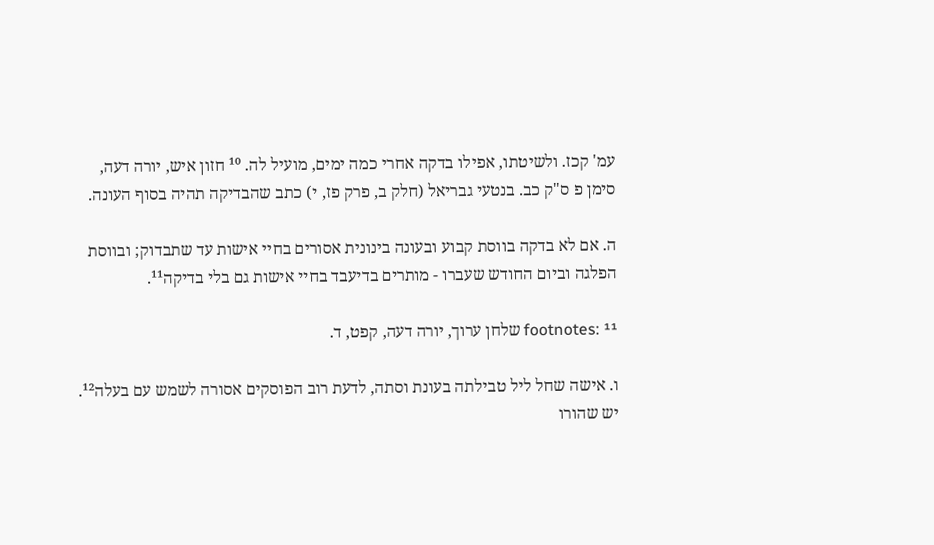עמ' קכז. ולשיטתו, אפילו בדקה אחרי כמה ימים, מועיל לה. ¹⁰ חזון איש, יורה דעה, סימן פ ס"ק כב. בנטעי גבריאל (חלק ב, פרק פז, י) כתב שהבדיקה תהיה בסוף העונה.

ה. אם לא בדקה בווסת קבוע ובעונה בינונית אסורים בחיי אישות עד שתבדוק; ובווסת הפלגה וביום החודש שעברו - מותרים בדיעבד בחיי אישות גם בלי בדיקה¹¹.

footnotes: ¹¹ שלחן ערוך, יורה דעה, קפט, ד.

ו. אישה שחל ליל טבילתה בעונת וסתה, לדעת רוב הפוסקים אסורה לשמש עם בעלה¹². יש שהורו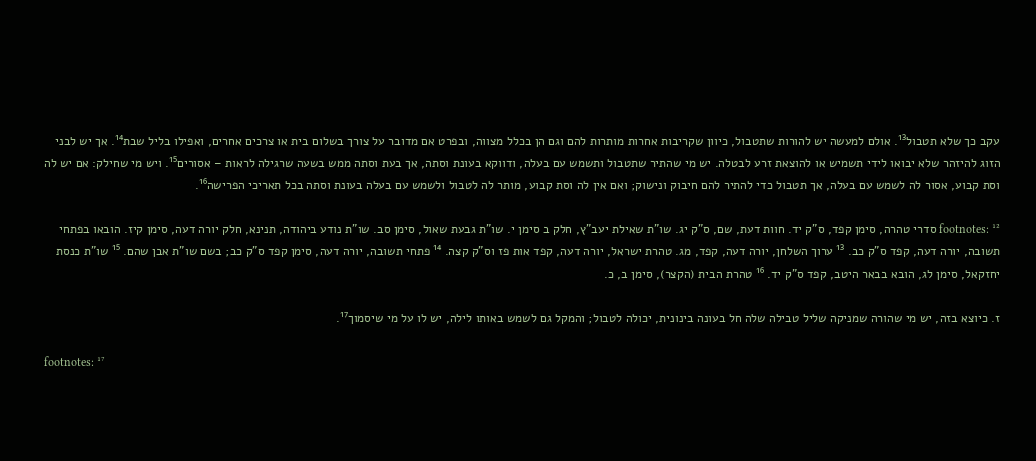עקב כך שלא תטבול¹³. אולם למעשה יש להורות שתטבול, כיוון שקריבות אחרות מותרות להם וגם הן בכלל מצווה, ובפרט אם מדובר על צורך בשלום בית או צרכים אחרים, ואפילו בליל שבת¹⁴. אך יש לבני הזוג להיזהר שלא יבואו לידי תשמיש או להוצאת זרע לבטלה. יש מי שהתיר שתטבול ותשמש עם בעלה, ודווקא בעונת וסתה, אך בעת וסתה ממש בשעה שרגילה לראות – אסורים¹⁵. ויש מי שחילק: אם יש לה וסת קבוע, אסור לה לשמש עם בעלה, אך תטבול כדי להתיר להם חיבוק ונישוק; ואם אין לה וסת קבוע, מותר לה לטבול ולשמש עם בעלה בעונת וסתה בכל תאריכי הפרישה¹⁶.

footnotes: ¹² סדרי טהרה, סימן קפד, ס"ק יד. חוות דעת, שם, ס"ק יג. שו"ת שאילת יעב"ץ, חלק ב סימן י. שו"ת גבעת שאול, סימן סב. שו"ת נודע ביהודה, תנינא, חלק יורה דעה, סימן קיז. הובאו בפתחי תשובה, יורה דעה, קפד ס"ק כב. ¹³ ערוך השלחן, יורה דעה, קפד, מג. טהרת ישראל, יורה דעה, קפד אות פז וס"ק קצה. ¹⁴ פתחי תשובה, יורה דעה, סימן קפד ס"ק כב; בשם שו"ת אבן שהם. ¹⁵ שו"ת כנסת יחזקאל, סימן לג, הובא בבאר היטב, קפד ס"ק יד. ¹⁶ טהרת הבית (הקצר), סימן ב, כ.

ז. כיוצא בזה, יש מי שהורה שמניקה שליל טבילה שלה חל בעונה בינונית, יכולה לטבול; והמקל גם לשמש באותו לילה, יש לו על מי שיסמוך¹⁷.

footnotes: ¹⁷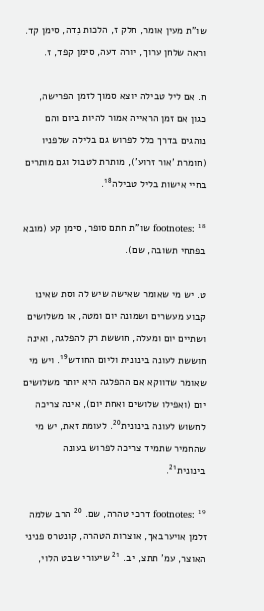שו"ת מעין אומר, חלק ז, הלכות נִדה, סימן קד. וראה שלחן ערוך, יורה דעה, סימן קפד, ז.

ח. אם ליל טבילה יוצא סמוך לזמן הפרישה, כגון אם זמן הראייה אמור להיות ביום והם נוהגים בדרך כלל לפרוש גם בלילה שלפניו (חומרת 'אור זרוע'), מותרת לטבול וגם מותרים בחיי אישות בליל טבילה¹⁸.

footnotes: ¹⁸ שו"ת חתם סופר, סימן קע (מובא בפתחי תשובה, שם).

ט. יש מי שאומר שאישה שיש לה וסת שאינו קבוע מעשרים ושמונה יום ומטה, או משלושים ושתיים יום ומעלה, חוששת רק להפלגה, ואינה חוששת לעונה בינונית וליום החודש¹⁹. ויש מי שאומר שדווקא אם ההפלגה היא יותר משלושים יום (ואפילו שלושים ואחת יום), אינה צריכה לחשוש לעונה בינונית²⁰. לעומת זאת, יש מי שהחמיר שתמיד צריכה לפרוש בעונה בינונית²¹.

footnotes: ¹⁹ דרכי טהרה, שם. ²⁰ הרב שלמה זלמן אויערבאך, אוצרות הטהרה, קונטרס פניני האוצר, עמ' תתצ, יב. ²¹ שיעורי שבט הלוי,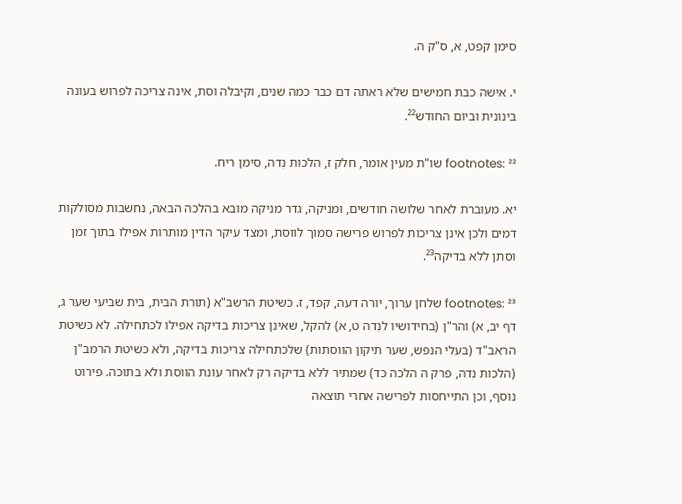סימן קפט, א, ס"ק ה.

י. אישה כבת חמישים שלא ראתה דם כבר כמה שנים, וקיבלה וסת, אינה צריכה לפרוש בעונה בינונית וביום החודש²².

footnotes: ²² שו"ת מעין אומר, חלק ז, הלכות נִדה, סימן ריח.

יא. מעוברת לאחר שלושה חודשים, ומניקה, גדר מניקה מובא בהלכה הבאה, נחשבות מסולקות דמים ולכן אינן צריכות לפרוש פרישה סמוך לווסת, ומצד עיקר הדין מותרות אפילו בתוך זמן וסתן ללא בדיקה²³.

footnotes: ²³ שלחן ערוך, יורה דעה, קפד, ז. כשיטת הרשב"א (תורת הבית, בית שביעי שער ג, דף יב, א) והר"ן (בחידושיו לנִדה ט, א) להקל, שאינן צריכות בדיקה אפילו לכתחילה. לא כשיטת הראב"ד (בעלי הנפש, שער תיקון הווסתות) שלכתחילה צריכות בדיקה, ולא כשיטת הרמב"ן (הלכות נִדה, פרק ה הלכה כד) שמתיר ללא בדיקה רק לאחר עונת הווסת ולא בתוכה. פירוט נוסף, וכן התייחסות לפרישה אחרי תוצאה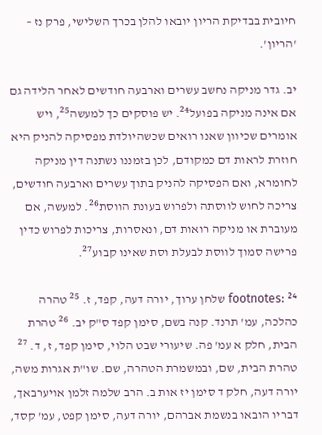חיובית בבדיקת הריון יובאו להלן בכרך השלישי, פרק נז – 'הריון'.

יב. גדר מניקה נחשב עשרים וארבעה חודשים לאחר הלידה גם אם אינה מניקה בפועל²⁴. יש פוסקים כך למעשה²⁵, ויש אומרים שכיוון שאנו רואים שכשהיולדת מפסיקה להניק היא חוזרת לראות דם כמקודם, לכן בזמננו נשתנה דין מניקה לחומרא, ואם הפסיקה להניק בתוך עשרים וארבעה חודשים, צריכה לחוש לווסתה ולפרוש בעונת הווסת²⁶. למעשה, אם מעוברת או מניקה רואות דם, ונאסרות, צריכות לפרוש כדין פרישה סמוך לווסת לבעלת וסת שאינו קבוע²⁷.

footnotes: ²⁴ שלחן ערוך, יורה דעה, קפד, ז. ²⁵ טהרה כהלכה, עמ' תרנד. קנה בשם, סימן קפד ס"ק יב. ²⁶ טהרת הבית, חלק א עמ' פה. שיעורי שבט הלוי, סימן קפד, ז, ד. ²⁷ טהרת הבית, שם, ובמשמרת הטהרה, שם. שו"ת אגרות משה, יורה דעה, חלק ד סימן יז אות ב. הרב שלמה זלמן אויערבאך, דבריו הובאו בנשמת אברהם, יורה דעה, סימן קפט, עמ' קסד,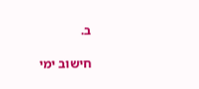ב.

חישוב ימי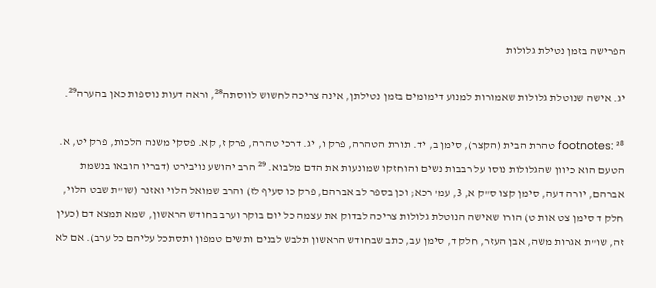הפרישה בזמן נטילת גלולות

יג. אישה שנוטלת גלולות שאמורות למנוע דימומים בזמן נטילתן, אינה צריכה לחשוש לווסתה²⁸, וראה דעות נוספות כאן בהערה²⁹.

footnotes: ²⁸ טהרת הבית (הקצר), סימן ב, יד. תורת הטהרה, פרק ו, יג. דרכי טהרה, פרק ז, קא. פסקי משנה הלכות, פרק יט, א. הטעם הוא כיוון שהגלולות נוסו על רבבות נשים והוחזקו שמונעות את הדם מלבוא. ²⁹ הרב יהושע נויבירט (דבריו הובאו בנשמת אברהם, יורה דעה, סימן קצו ס"ק א, 3, עמ' רכא; וכן בספר לב אברהם, פרק כו סעיף לז) והרב שמואל הלוי ואזנר (שו"ת שבט הלוי, חלק ד סימן צט אות ט) הורו שאישה הנוטלת גלולות צריכה לבדוק את עצמה כל יום בוקר וערב בחודש הראשון, שמא תמצא דם (כעין זה, שו"ת אגרות משה, אבן העזר, חלק ד, סימן עב, כתב שבחודש הראשון תלבש לבנים ותשים טמפון ותסתכל עליהם כל ערב). אם לא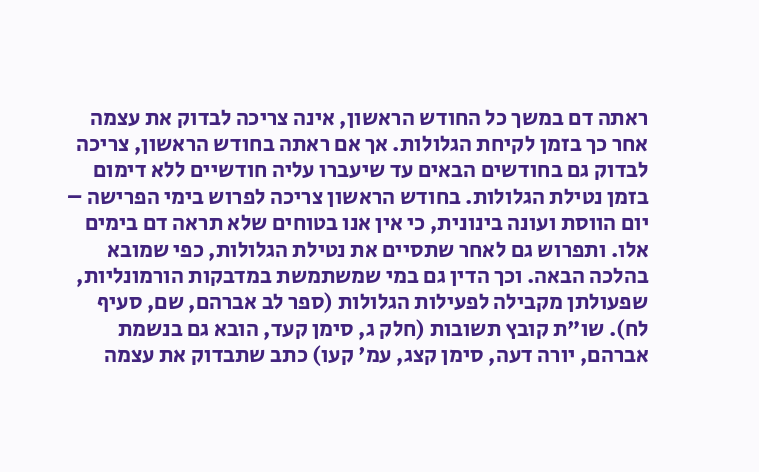ראתה דם במשך כל החודש הראשון, אינה צריכה לבדוק את עצמה אחר כך בזמן לקיחת הגלולות. אך אם ראתה בחודש הראשון, צריכה לבדוק גם בחודשים הבאים עד שיעברו עליה חודשיים ללא דימום בזמן נטילת הגלולות. בחודש הראשון צריכה לפרוש בימי הפרישה – יום הווסת ועונה בינונית, כי אין אנו בטוחים שלא תראה דם בימים אלו. ותפרוש גם לאחר שתסיים את נטילת הגלולות, כפי שמובא בהלכה הבאה. וכך הדין גם במי שמשתמשת במדבקות הורמונליות, שפעולתן מקבילה לפעילות הגלולות (ספר לב אברהם, שם, סעיף לח). שו"ת קובץ תשובות (חלק ג, סימן קעד, הובא גם בנשמת אברהם, יורה דעה, סימן קצג, עמ' קעו) כתב שתבדוק את עצמה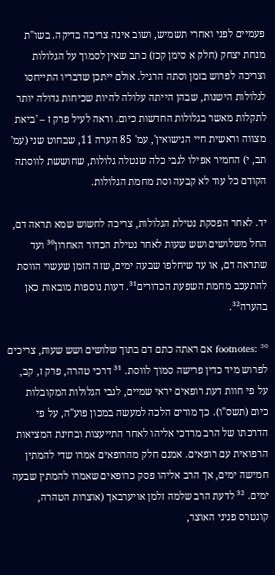פעמיים לפני ואחרי תשמיש, ושוב אינה צריכה בדיקה. בשו"ת מנחת יצחק (חלק א סימן קכז) כתב שאין לסמוך על הגלולות וצריכה לפרוש בזמן וסתה הרגיל. אולם ייתכן שדבריו התייחסו לגלולות הישנות, שבהן הייתה עלולה להיות שכיחות גדולה יותר לתקלות מאשר בגלולות החדשות כיום. וראה לעיל פרק ז – 'ביאת מצווה וראשית חיי הנישואין', עמ' 85 הערה 11, שבחוט שני (עמ' תב, י) החמיר אפילו לגבי כלה שנטלה גלולות, שחוששת לווסתה הקודם כל עוד לא קבעה וסת מחמת הגלולות.

יד. לאחר הפסקת נטילת הגלולות, צריכה לחשוש שמא תראה דם, החל משלושים ושש שעות לאחר נטילת הכדור האחרון³⁰ ועד שתראה דם, או עד שיחלפו שבעה ימים, שזה הזמן שעשוי הווסת להתעכב מחמת השפעת הכדורים³¹. דעות נוספות מובאות כאן בהערה³².

footnotes: ³⁰ אם ראתה כתם דם בתוך שלושים ושש שעות, צריכים לפרוש מיד כדין פרישה סמוך לווסת. ³¹ דרכי טהרה, פרק ז, קב, על פי חוות דעת רופאים יראי שמיים, לגבי הגלולות המקובלות כיום (תשס"ו). כך מורים הלכה למעשה במכון פוע"ה, על פי הדרכתו של הרב מרדכי אליהו לאחר התייעצות ובחינת המציאות הרפואית עם רופאים. אמנם חלק מהרופאים אמרו שדי להמתין חמישה ימים, אך הרב אליהו פסק כרופאים שאמרו להמתין שבעה ימים. ³² לדעת הרב שלמה זלמן אויערבאך (אוצרות הטהרה, קונטרס פניני האוצר,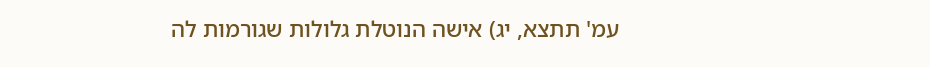עמ' תתצא, יג) אישה הנוטלת גלולות שגורמות לה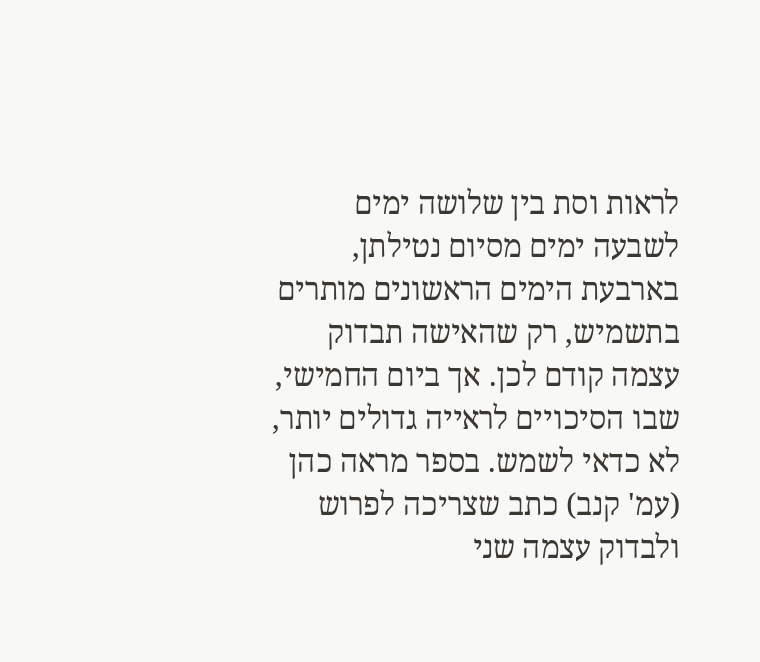לראות וסת בין שלושה ימים לשבעה ימים מסיום נטילתן, בארבעת הימים הראשונים מותרים בתשמיש, רק שהאישה תבדוק עצמה קודם לכן. אך ביום החמישי, שבו הסיכויים לראייה גדולים יותר, לא כדאי לשמש. בספר מראה כהן (עמ' קנב) כתב שצריכה לפרוש ולבדוק עצמה שני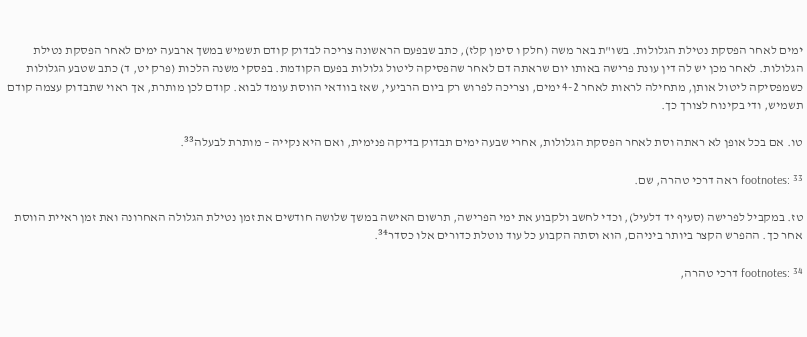ימים לאחר הפסקת נטילת הגלולות. בשו"ת באר משה (חלק ו סימן קלז), כתב שבפעם הראשונה צריכה לבדוק קודם תשמיש במשך ארבעה ימים לאחר הפסקת נטילת הגלולות. לאחר מכן יש לה דין עונת פרישה באותו יום שראתה דם לאחר שהפסיקה ליטול גלולות בפעם הקודמת. בפסקי משנה הלכות (פרק יט, ד) כתב שטבע הגלולות כשמפסיקה ליטול אותן, מתחילה לראות לאחר 4-2 ימים, וצריכה לפרוש רק ביום הרביעי, שאז בוודאי הווסת עומד לבוא. קודם לכן מותרת, אך ראוי שתבדוק עצמה קודם תשמיש, ודי בקינוח לצורך כך.

טו. אם בכל אופן לא ראתה וסת לאחר הפסקת הגלולות, אחרי שבעה ימים תבדוק בדיקה פנימית, ואם היא נקייה – מותרת לבעלה³³.

footnotes: ³³ ראה דרכי טהרה, שם.

טז. במקביל לפרישה (סעיף יד דלעיל), וכדי לחשב ולקבוע את ימי הפרישה, תרשום האישה במשך שלושה חודשים את זמן נטילת הגלולה האחרונה ואת זמן ראיית הווסת אחר כך. ההפרש הקצר ביותר ביניהם, הוא וסתה הקבוע כל עוד נוטלת כדורים אלו כסדר³⁴.

footnotes: ³⁴ דרכי טהרה,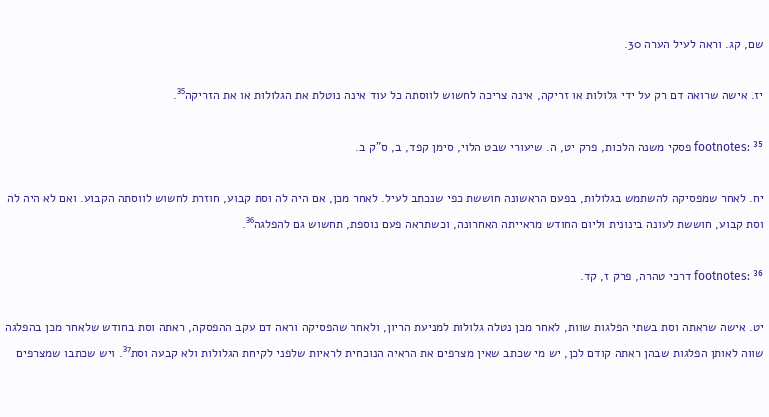שם, קג. וראה לעיל הערה 30.

יז. אישה שרואה דם רק על ידי גלולות או זריקה, אינה צריכה לחשוש לווסתה כל עוד אינה נוטלת את הגלולות או את הזריקה³⁵.

footnotes: ³⁵ פסקי משנה הלכות, פרק יט, ה. שיעורי שבט הלוי, סימן קפד, ב, ס"ק ב.

יח. לאחר שמפסיקה להשתמש בגלולות, בפעם הראשונה חוששת כפי שנכתב לעיל. לאחר מכן, אם היה לה וסת קבוע, חוזרת לחשוש לווסתה הקבוע. ואם לא היה לה וסת קבוע, חוששת לעונה בינונית וליום החודש מראייתה האחרונה, וכשתראה פעם נוספת, תחשוש גם להפלגה³⁶.

footnotes: ³⁶ דרכי טהרה, פרק ז, קד.

יט. אישה שראתה וסת בשתי הפלגות שוות, לאחר מכן נטלה גלולות למניעת הריון, ולאחר שהפסיקה וראה דם עקב ההפסקה, ראתה וסת בחודש שלאחר מכן בהפלגה שווה לאותן הפלגות שבהן ראתה קודם לכן, יש מי שכתב שאין מצרפים את הראיה הנוכחית לראיות שלפני לקיחת הגלולות ולא קבעה וסת³⁷. ויש שכתבו שמצרפים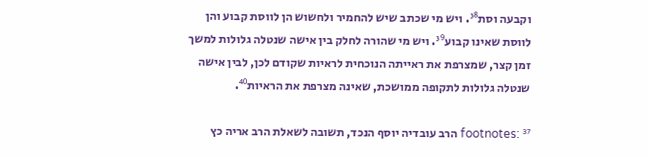וקבעה וסת³⁸. ויש מי שכתב שיש להחמיר ולחשוש הן לווסת קבוע והן לווסת שאינו קבוע³⁹. ויש מי שהורה לחלק בין אישה שנטלה גלולות למשך זמן קצר, שמצרפת את ראייתה הנוכחית לראיות שקודם לכן, לבין אישה שנטלה גלולות לתקופה ממושכת, שאינה מצרפת את הראיות⁴⁰.

footnotes: ³⁷ הרב עובדיה יוסף הנכד, תשובה לשאלת הרב אריה כץ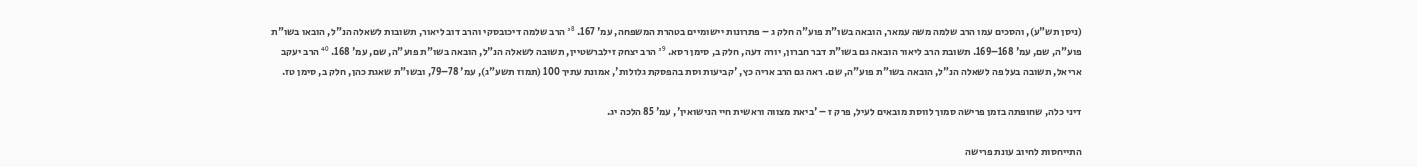(ניסן תש"ע), והסכים עמו הרב שלמה משה עמאר, הובאה בשו"ת פוע"ה חלק ג – פתרונות יישומיים בטהרת המשפחה, עמ' 167. ³⁸ הרב שלמה דיכובסקי והרב דוב ליאור, תשובות לשאלה הנ"ל, הובאו בשו"ת פוע"ה, שם, עמ' 168–169. תשובת הרב ליאור הובאה גם בשו"ת דבר חברון, יורה דעה, חלק ב, סימן רסא. ³⁹ הרב יצחק זילברשטיין, תשובה לשאלה הנ"ל, הובאה בשו"ת פוע"ה, שם, עמ' 168. ⁴⁰ הרב יעקב אריאל, תשובה בעל פה לשאלה הנ"ל, הובאה בשו"ת פוע"ה, שם. ראה גם הרב אריה כץ, 'קביעות וסת בהפסקת גלולות', אמונת עתיך 100 (תמוז תשע"ג), עמ' 78–79, ובשו"ת שאגת כהן, חלק ב, סימן טז.

דיני כלה, שחופתה בזמן פרישה סמוך לווסת מובאים לעיל, פרק ז – 'ביאת מצווה וראשית חיי הנישואין', עמ' 85 הלכה יג.

התייחסות לחיוב עונת פרישה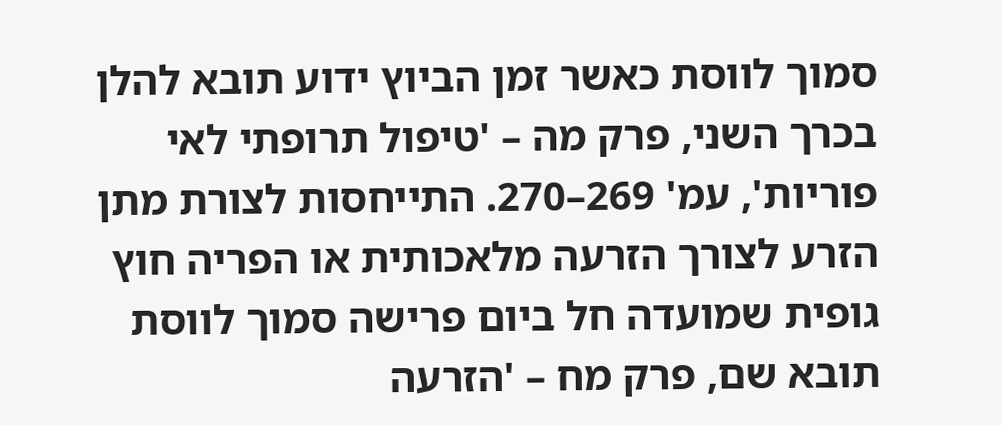סמוך לווסת כאשר זמן הביוץ ידוע תובא להלן בכרך השני, פרק מה – 'טיפול תרופתי לאי פוריות', עמ' 269–270. התייחסות לצורת מתן הזרע לצורך הזרעה מלאכותית או הפריה חוץ גופית שמועדה חל ביום פרישה סמוך לווסת תובא שם, פרק מח – 'הזרעה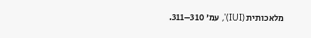מלאכותית (IUI)', עמ' 310–311.